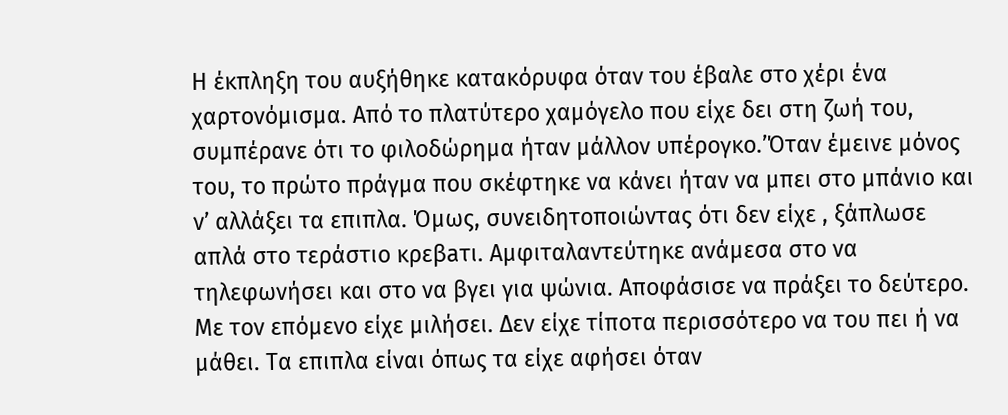Η έκπληξη του αυξήθηκε κατακόρυφα όταν του έβαλε στο χέρι ένα χαρτονόμισμα. Από το πλατύτερο χαμόγελο που είχε δει στη ζωή του, συμπέρανε ότι το φιλοδώρημα ήταν μάλλον υπέρογκο.’Όταν έμεινε μόνος του, το πρώτο πράγμα που σκέφτηκε να κάνει ήταν να μπει στο μπάνιο και ν’ αλλάξει τα επιπλα. Όμως, συνειδητοποιώντας ότι δεν είχε , ξάπλωσε απλά στο τεράστιο κρεβaτι. Αμφιταλαντεύτηκε ανάμεσα στο να τηλεφωνήσει και στο να βγει για ψώνια. Αποφάσισε να πράξει το δεύτερο. Με τον επόμενο είχε μιλήσει. Δεν είχε τίποτα περισσότερο να του πει ή να μάθει. Τα επιπλα είναι όπως τα είχε αφήσει όταν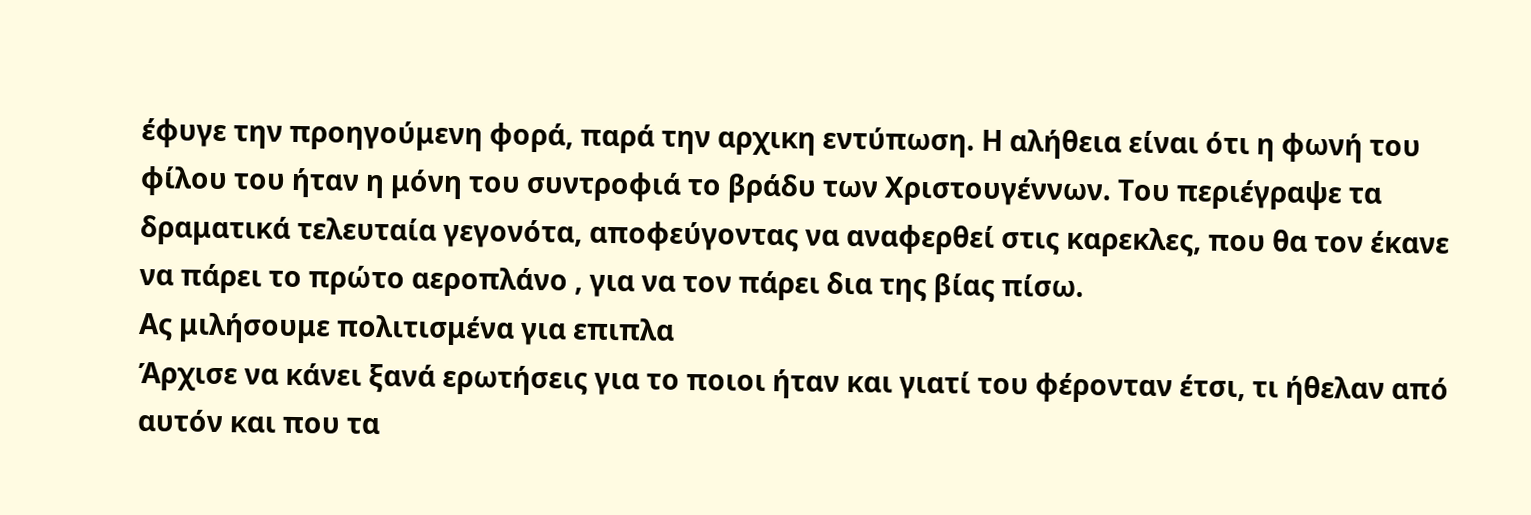έφυγε την προηγούμενη φορά, παρά την αρχικη εντύπωση. Η αλήθεια είναι ότι η φωνή του φίλου του ήταν η μόνη του συντροφιά το βράδυ των Χριστουγέννων. Του περιέγραψε τα δραματικά τελευταία γεγονότα, αποφεύγοντας να αναφερθεί στις καρεκλες, που θα τον έκανε να πάρει το πρώτο αεροπλάνο , για να τον πάρει δια της βίας πίσω.
Ας μιλήσουμε πολιτισμένα για επιπλα
Άρχισε να κάνει ξανά ερωτήσεις για το ποιοι ήταν και γιατί του φέρονταν έτσι, τι ήθελαν από αυτόν και που τα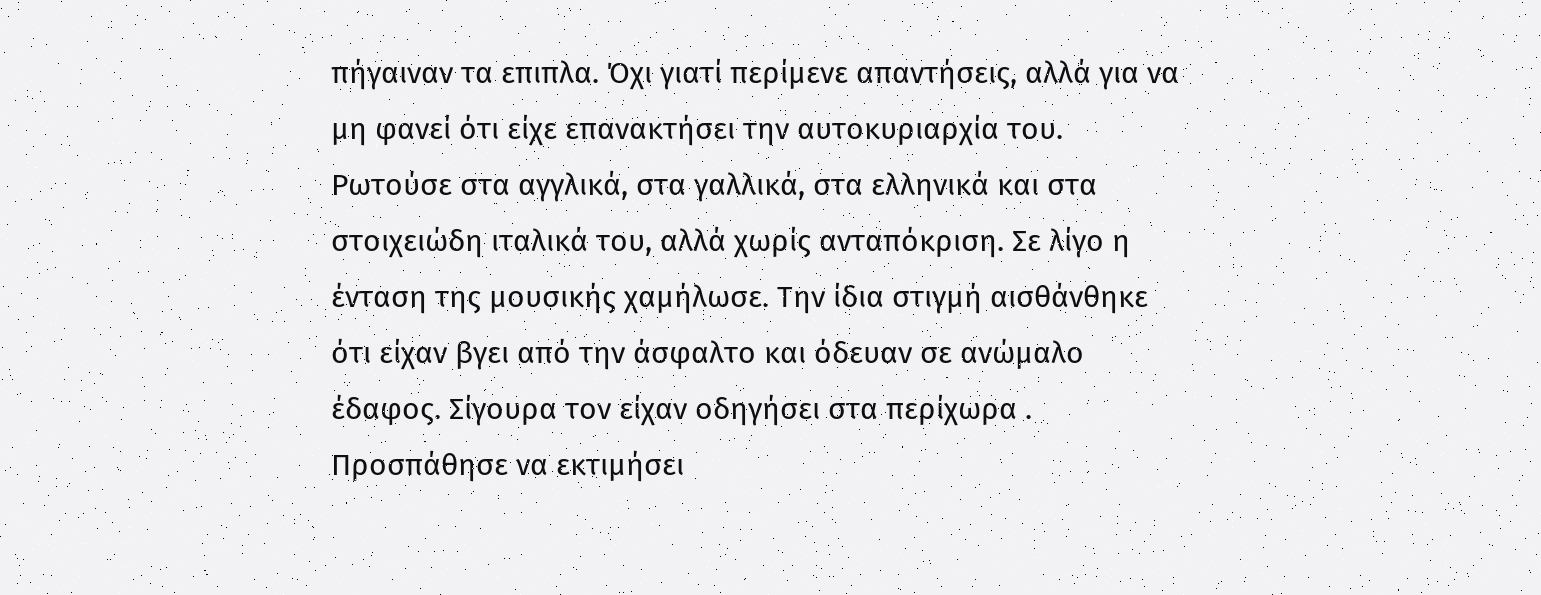πήγαιναν τα επιπλα. Όχι γιατί περίμενε απαντήσεις, αλλά για να μη φανεί ότι είχε επανακτήσει την αυτοκυριαρχία του. Ρωτούσε στα αγγλικά, στα γαλλικά, στα ελληνικά και στα στοιχειώδη ιταλικά του, αλλά χωρίς ανταπόκριση. Σε λίγο η ένταση της μουσικής χαμήλωσε. Την ίδια στιγμή αισθάνθηκε ότι είχαν βγει από την άσφαλτο και όδευαν σε ανώμαλο έδαφος. Σίγουρα τον είχαν οδηγήσει στα περίχωρα . Προσπάθησε να εκτιμήσει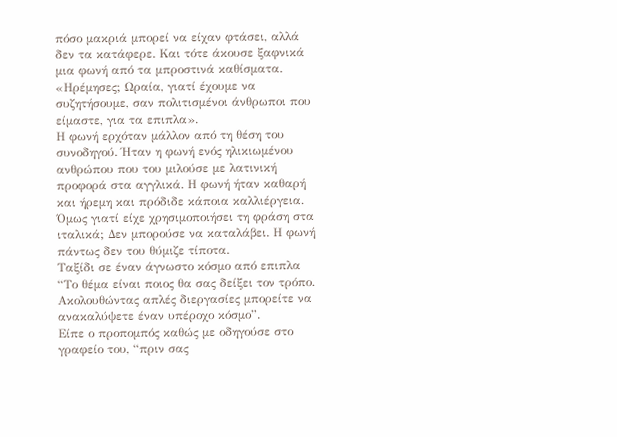πόσο μακριά μπορεί να είχαν φτάσει, αλλά δεν τα κατάφερε. Και τότε άκουσε ξαφνικά μια φωνή από τα μπροστινά καθίσματα.
«Ηρέμησες; Ωραία, γιατί έχουμε να συζητήσουμε, σαν πολιτισμένοι άνθρωποι που είμαστε, για τα επιπλα».
Η φωνή ερχόταν μάλλον από τη θέση του συνοδηγού. Ήταν η φωνή ενός ηλικιωμένου ανθρώπου που του μιλούσε με λατινική προφορά στα αγγλικά. Η φωνή ήταν καθαρή και ήρεμη και πρόδιδε κάποια καλλιέργεια. Όμως γιατί είχε χρησιμοποιήσει τη φράση στα ιταλικά; Δεν μπορούσε να καταλάβει. Η φωνή πάντως δεν του θύμιζε τίποτα.
Ταξίδι σε έναν άγνωστο κόσμο από επιπλα
“Το θέμα είναι ποιος θα σας δείξει τον τρόπο. Ακολουθώντας απλές διεργασίες μπορείτε να ανακαλύψετε έναν υπέροχο κόσμο”.
Είπε ο προπομπός καθώς με οδηγούσε στο γραφείο του, “πριν σας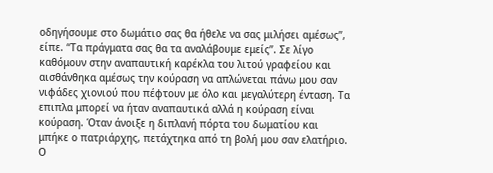οδηγήσουμε στο δωμάτιο σας θα ήθελε να σας μιλήσει αμέσως”, είπε. “Τα πράγματα σας θα τα αναλάβουμε εμείς”. Σε λίγο καθόμουν στην αναπαυτική καρέκλα του λιτού γραφείου και αισθάνθηκα αμέσως την κούραση να απλώνεται πάνω μου σαν νιφάδες χιονιού που πέφτουν με όλο και μεγαλύτερη ένταση. Τα επιπλα μπορεί να ήταν αναπαυτικά αλλά η κούραση είναι κούραση. Όταν άνοιξε η διπλανή πόρτα του δωματίου και μπήκε ο πατριάρχης, πετάχτηκα από τη βολή μου σαν ελατήριο. Ο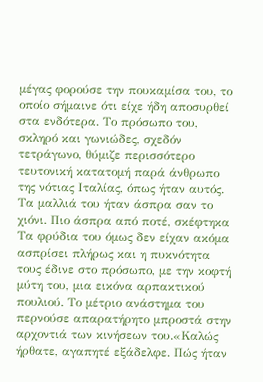μέγας φορούσε την πουκαμίσα του, το οποίο σήμαινε ότι είχε ήδη αποσυρθεί στα ενδότερα. Το πρόσωπο του, σκληρό και γωνιώδες, σχεδόν τετράγωνο, θύμιζε περισσότερο τευτονική κατατομή παρά άνθρωπο της νότιας Ιταλίας, όπως ήταν αυτός. Τα μαλλιά του ήταν άσπρα σαν το χιόνι. Πιο άσπρα από ποτέ, σκέφτηκα Τα φρύδια του όμως δεν είχαν ακόμα ασπρίσει πλήρως και η πυκνότητα τους έδινε στο πρόσωπο, με την κοφτή μύτη του, μια εικόνα αρπακτικού πουλιού. Το μέτριο ανάστημα του περνούσε απαρατήρητο μπροστά στην αρχοντιά των κινήσεων του.«Καλώς ήρθατε, αγαπητέ εξάδελφε. Πώς ήταν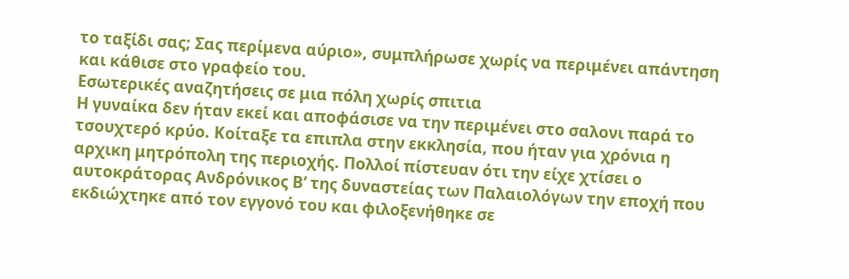το ταξίδι σας; Σας περίμενα αύριο», συμπλήρωσε χωρίς να περιμένει απάντηση και κάθισε στο γραφείο του.
Εσωτερικές αναζητήσεις σε μια πόλη χωρίς σπιτια
Η γυναίκα δεν ήταν εκεί και αποφάσισε να την περιμένει στο σαλονι παρά το τσουχτερό κρύο. Κοίταξε τα επιπλα στην εκκλησία, που ήταν για χρόνια η αρχικη μητρόπολη της περιοχής. Πολλοί πίστευαν ότι την είχε χτίσει ο αυτοκράτορας Ανδρόνικος Β’ της δυναστείας των Παλαιολόγων την εποχή που εκδιώχτηκε από τον εγγονό του και φιλοξενήθηκε σε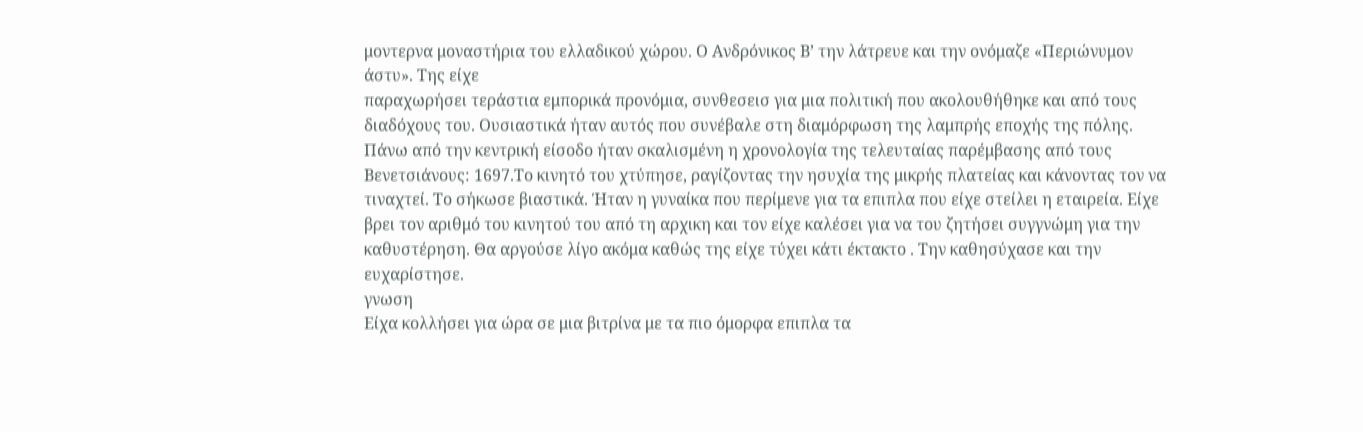μοντερνα μοναστήρια του ελλαδικού χώρου. Ο Ανδρόνικος Β’ την λάτρευε και την ονόμαζε «Περιώνυμον άστυ». Της είχε
παραχωρήσει τεράστια εμπορικά προνόμια, συνθεσεισ για μια πολιτική που ακολουθήθηκε και από τους διαδόχους του. Ουσιαστικά ήταν αυτός που συνέβαλε στη διαμόρφωση της λαμπρής εποχής της πόλης. Πάνω από την κεντρική είσοδο ήταν σκαλισμένη η χρονολογία της τελευταίας παρέμβασης από τους Βενετσιάνους: 1697.Το κινητό του χτύπησε, ραγίζοντας την ησυχία της μικρής πλατείας και κάνοντας τον να τιναχτεί. Το σήκωσε βιαστικά. Ήταν η γυναίκα που περίμενε για τα επιπλα που είχε στείλει η εταιρεία. Είχε βρει τον αριθμό του κινητού του από τη αρχικη και τον είχε καλέσει για να του ζητήσει συγγνώμη για την καθυστέρηση. Θα αργούσε λίγο ακόμα καθώς της είχε τύχει κάτι έκτακτο . Την καθησύχασε και την ευχαρίστησε.
γνωση
Είχα κολλήσει για ώρα σε μια βιτρίνα με τα πιο όμορφα επιπλα τα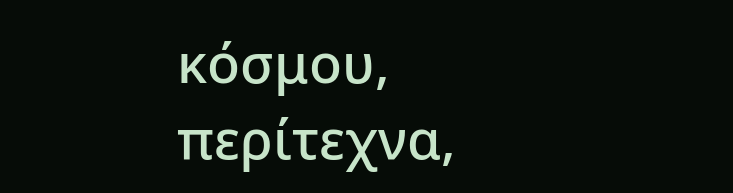κόσμου, περίτεχνα,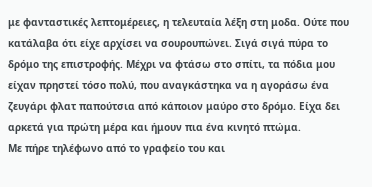με φανταστικές λεπτομέρειες, η τελευταία λέξη στη μοδα. Ούτε που κατάλαβα ότι είχε αρχίσει να σουρουπώνει. Σιγά σιγά πύρα το δρόμο της επιστροφής. Μέχρι να φτάσω στο σπίτι, τα πόδια μου είχαν πρηστεί τόσο πολύ, που αναγκάστηκα να η αγοράσω ένα ζευγάρι φλατ παπούτσια από κάποιον μαύρο στο δρόμο. Είχα δει αρκετά για πρώτη μέρα και ήμουν πια ένα κινητό πτώμα.
Με πήρε τηλέφωνο από το γραφείο του και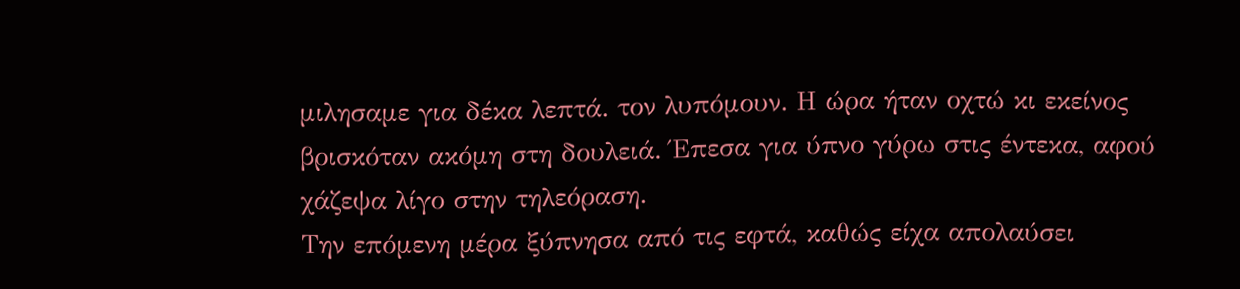μιλησαμε για δέκα λεπτά. τον λυπόμουν. Η ώρα ήταν οχτώ κι εκείνος βρισκόταν ακόμη στη δουλειά. Έπεσα για ύπνο γύρω στις έντεκα, αφού χάζεψα λίγο στην τηλεόραση.
Την επόμενη μέρα ξύπνησα από τις εφτά, καθώς είχα απολαύσει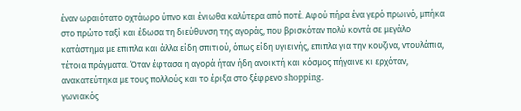έναν ωραιότατο οχτάωρο ύπνο και ένιωθα καλύτερα από ποτέ. Αφού πήρα ένα γερό πρωινό, μπήκα στο πρώτο ταξί και έδωσα τη διεύθυνση της αγοράς, που βρισκόταν πολύ κοντά σε μεγάλο κατάστημα με επιπλα και άλλα είδη σπιτιού, όπως είδη υγιεινής, επιπλα για την κουζινα, ντουλάπια, τέτοια πράγματα. Όταν έφτασα η αγορά ήταν ήδη ανοικτή και κόσμος πήγαινε κι ερχόταν, ανακατεύτηκα με τους πολλούς και το έριξα στο ξέφρενο shopping.
γωνιακός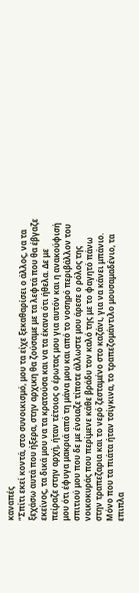καναπές
“Σπίτι εκεί κοντά, στο συνοικισμό, μου τα είχε ξεκαθαρίσει ο άλλος, να τα ξεχάσω αυτά που ήξερα, στην αρχικη θα ζούσαμε με τα λεφτά που θα έβγαζε εκείνος, τα δικά μου να τα κρατούσα και να τα έκανα ότι ήθελα. Δε με πείραζε στην αρχή, ήταν τέτοιος ο έρωτας μου για αυτόν και η ανακούφισή μου ότι έφυγα μακριά από τη μάνα μου και από το νοσηρό περιβάλλον του σπιτιού μου που δε με ένοιαζε τίποτε άλλωστε μου άρεσε ο ρόλος της νοικοκυράς που περίμενε κάθε βράδυ τον καλό της με το φαγητό πάνω στην τραπεζαρια και το νερό ζεσταμένο στο καζάνι, για να κάνει μπάνιο.
Μόνο που τα πιάτα ήταν τσίγκινα, το τραπεζομάντιλο μουσαμαδένιο, τα επιπλα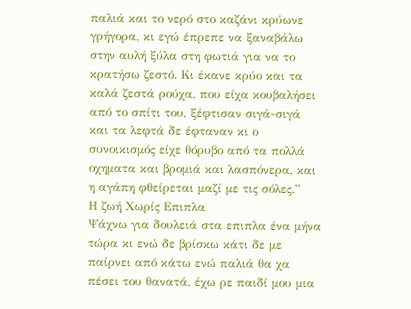παλιά και το νερό στο καζάνι κρύωνε γρήγορα, κι εγώ έπρεπε να ξαναβάλω στην αυλή ξύλα στη φωτιά για να το κρατήσω ζεστό. Κι έκανε κρύο και τα καλά ζεστά ρούχα, που είχα κουβαλήσει από το σπίτι του, ξέφτισαν σιγά-σιγά και τα λεφτά δε έφταναν κι ο συνοικισμός είχε θόρυβο από τα πολλά οχηματα και βρομιά και λασπόνερα, και η αγάπη φθείρεται μαζί με τις σόλες.”
Η ζωή Χωρίς Επιπλα
Ψάχνω για δουλειά στα επιπλα ένα μήνα τώρα κι ενώ δε βρίσκω κάτι δε με παίρνει από κάτω ενώ παλιά θα χα πέσει του θανατά, έχω ρε παιδί μου μια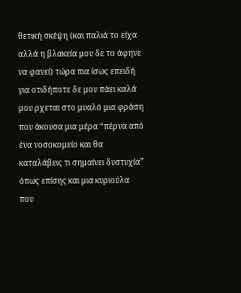θετική σκέψη (και παλιά το είχα αλλά η βλακεία μου δε το άφηνε να φανεί) τώρα πια ίσως επειδή για οτιδήποτε δε μου πάει καλά μου ρχεται στο μυαλό μια φράση που άκουσα μια μέρα “πέρνα από ένα νοσοκομείο και θα καταλάβεις τι σημαίνει δυστυχία” όπως επίσης και μια κυριούλα που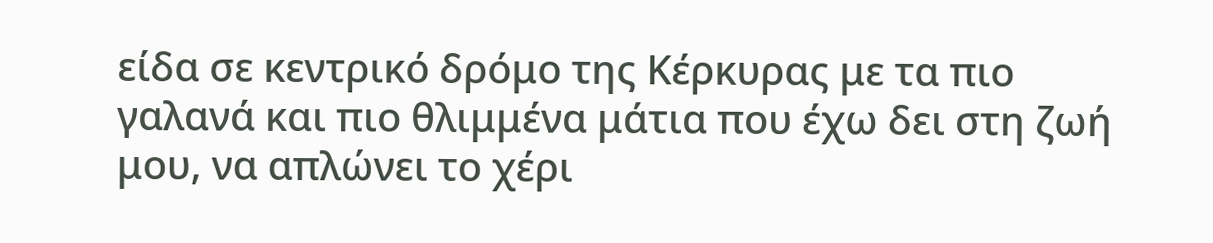είδα σε κεντρικό δρόμο της Κέρκυρας με τα πιο γαλανά και πιο θλιμμένα μάτια που έχω δει στη ζωή μου, να απλώνει το χέρι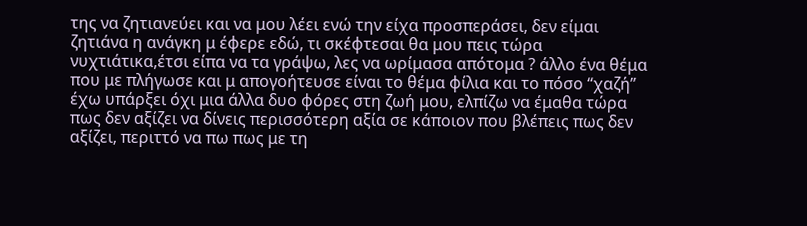της να ζητιανεύει και να μου λέει ενώ την είχα προσπεράσει, δεν είμαι ζητιάνα η ανάγκη μ έφερε εδώ, τι σκέφτεσαι θα μου πεις τώρα νυχτιάτικα,έτσι είπα να τα γράψω, λες να ωρίμασα απότομα ? άλλο ένα θέμα που με πλήγωσε και μ απογοήτευσε είναι το θέμα φίλια και το πόσο “χαζή” έχω υπάρξει όχι μια άλλα δυο φόρες στη ζωή μου, ελπίζω να έμαθα τώρα πως δεν αξίζει να δίνεις περισσότερη αξία σε κάποιον που βλέπεις πως δεν αξίζει, περιττό να πω πως με τη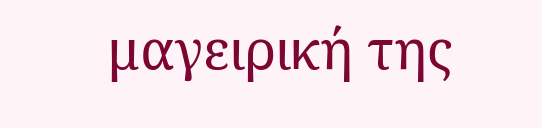μαγειρική της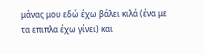μάνας μου εδώ έχω βάλει κιλά (ένα με τα επιπλα έχω γίνει) και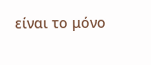είναι το μόνο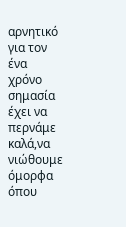αρνητικό για τον ένα χρόνο σημασία έχει να περνάμε καλά,να νιώθουμε όμορφα όπου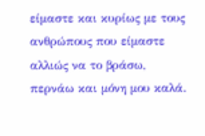είμαστε και κυρίως με τους ανθρώπους που είμαστε αλλιώς να το βράσω, περνάω και μόνη μου καλά.